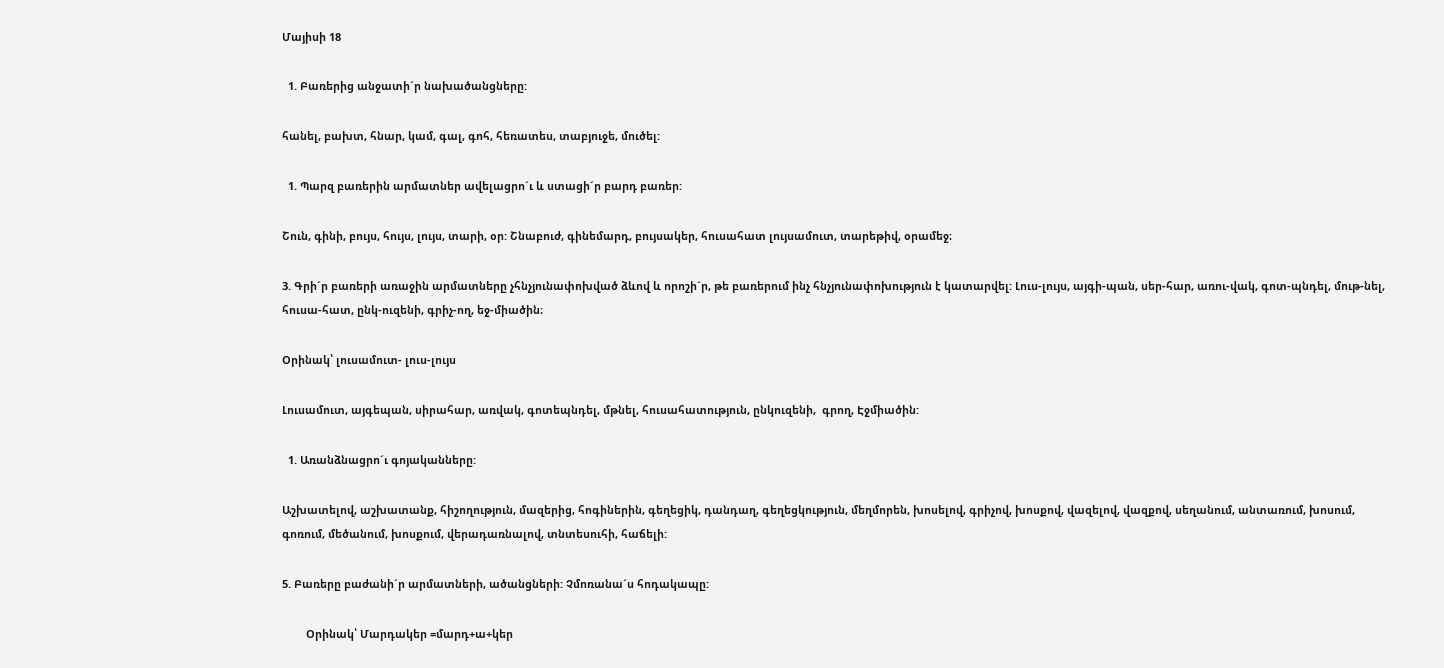Մայիսի 18

  1. Բառերից անջատի´ր նախածանցները:

հանել, բախտ, հնար, կամ, գալ, գոհ, հեռատես, տաբյուջե, մուծել:

  1. Պարզ բառերին արմատներ ավելացրո´ւ և ստացի´ր բարդ բառեր:

Շուն, գինի, բույս, հույս, լույս, տարի, օր: Շնաբուժ, գինեմարդ, բույսակեր, հուսահատ լույսամուտ, տարեթիվ, օրամեջ։

3. Գրի´ր բառերի առաջին արմատները չհնչյունափոխված ձևով և որոշի´ր, թե բառերում ինչ հնչյունափոխություն է կատարվել: Լուս-լույս, այգի-պան, սեր-հար, առու-վակ, գոտ-պնդել, մութ-նել, հուսա-հատ, ընկ-ուզենի, գրիչ-ող, եջ-միածին։

Օրինակ՝ լուսամուտ- լուս-լույս

Լուսամուտ, այգեպան, սիրահար, առվակ, գոտեպնդել, մթնել, հուսահատություն, ընկուզենի,  գրող, Էջմիածին:

  1. Առանձնացրո´ւ գոյականները:

Աշխատելով, աշխատանք, հիշողություն, մազերից, հոգիներին, գեղեցիկ, դանդաղ, գեղեցկություն, մեղմորեն, խոսելով, գրիչով, խոսքով, վազելով, վազքով, սեղանում, անտառում, խոսում, գոռում, մեծանում, խոսքում, վերադառնալով, տնտեսուհի, հաճելի:

5. Բառերը բաժանի´ր արմատների, ածանցների: Չմոռանա´ս հոդակապը:

        Օրինակ՝ Մարդակեր =մարդ+ա+կեր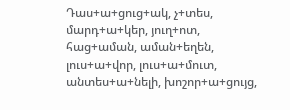Դաս+ա+ցուց+ակ, չ+տես, մարդ+ա+կեր, յուղ+ոտ, հաց+աման, աման+եղեն, լուս+ա+վոր, լուս+ա+մուտ, անտես+ա+նելի, խոշոր+ա+ցույց,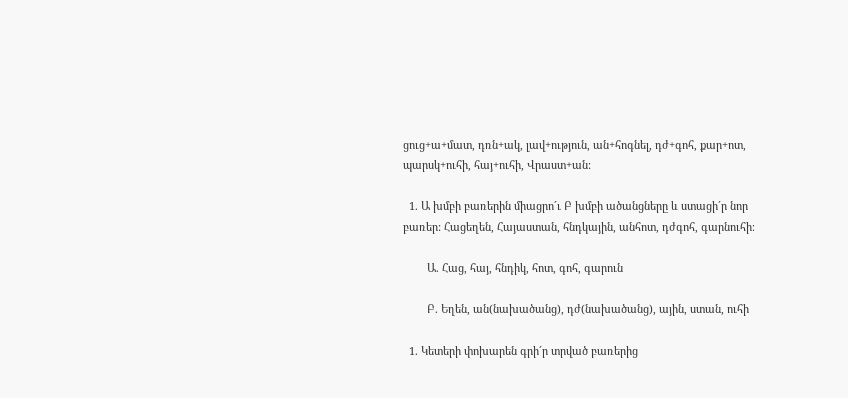ցուց+ա+մատ, դռն+ակ, լավ+ություն, ան+հոգնել, դժ+գոհ, քար+ոտ, պարսկ+ուհի, հայ+ուհի, Վրաստ+ան:

  1. Ա խմբի բառերին միացրո´ւ Բ խմբի ածանցները և ստացի´ր նոր բառեր: Հացեղեն, Հայաստան, հնդկային, անհոտ, դժգոհ, գարնուհի։

        Ա. Հաց, հայ, հնդիկ, հոտ, գոհ, գարուն

        Բ. Եղեն, ան(նախածանց), դժ(նախածանց), ային, ստան, ուհի

  1. Կետերի փոխարեն գրի´ր տրված բառերից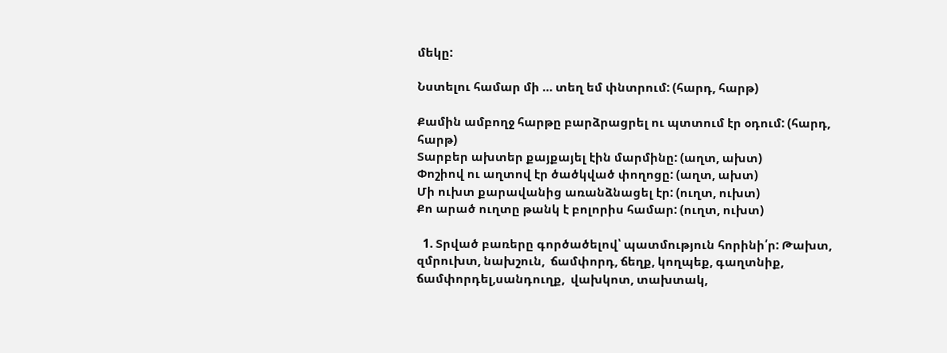մեկը:

Նստելու համար մի … տեղ եմ փնտրում: (հարդ, հարթ)

Քամին ամբողջ հարթը բարձրացրել ու պտտում էր օդում: (հարդ, հարթ)
Տարբեր ախտեր քայքայել էին մարմինը: (աղտ, ախտ)
Փոշիով ու աղտով էր ծածկված փողոցը: (աղտ, ախտ)
Մի ուխտ քարավանից առանձնացել էր: (ուղտ, ուխտ)
Քո արած ուղտը թանկ է բոլորիս համար: (ուղտ, ուխտ)

  1. Տրված բառերը գործածելով՝ պատմություն հորինի՛ր: Թախտ, զմրուխտ, նախշուն,  ճամփորդ, ճեղք, կողպեք, գաղտնիք, ճամփորդել,սանդուղք,  վախկոտ, տախտակ,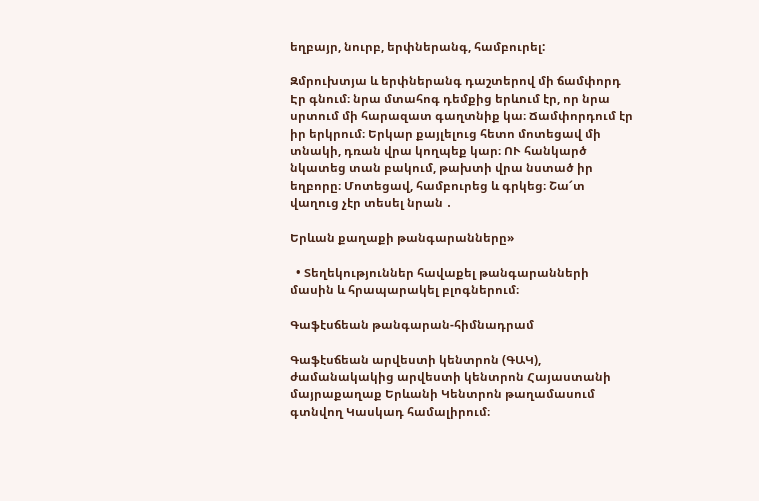եղբայր, նուրբ, երփներանգ, համբուրել:

Զմրուխտյա և երփներանգ դաշտերով մի ճամփորդ Էր գնում։ նրա մտահոգ դեմքից երևում էր, որ նրա սրտում մի հարազատ գաղտնիք կա։ Ճամփորդում էր իր երկրում։ Երկար քայլելուց հետո մոտեցավ մի տնակի, դռան վրա կողպեք կար։ ՈՒ հանկարծ նկատեց տան բակում, թախտի վրա նստած իր եղբորը։ Մոտեցավ, համբուրեց և գրկեց։ Շա՜տ վաղուց չէր տեսել նրան ․

Երևան քաղաքի թանգարանները»

  • Տեղեկություններ հավաքել թանգարանների մասին և հրապարակել բլոգներում։

Գաֆէսճեան թանգարան-հիմնադրամ

Գաֆէսճեան արվեստի կենտրոն (ԳԱԿ), ժամանակակից արվեստի կենտրոն Հայաստանի մայրաքաղաք Երևանի Կենտրոն թաղամասում գտնվող Կասկադ համալիրում։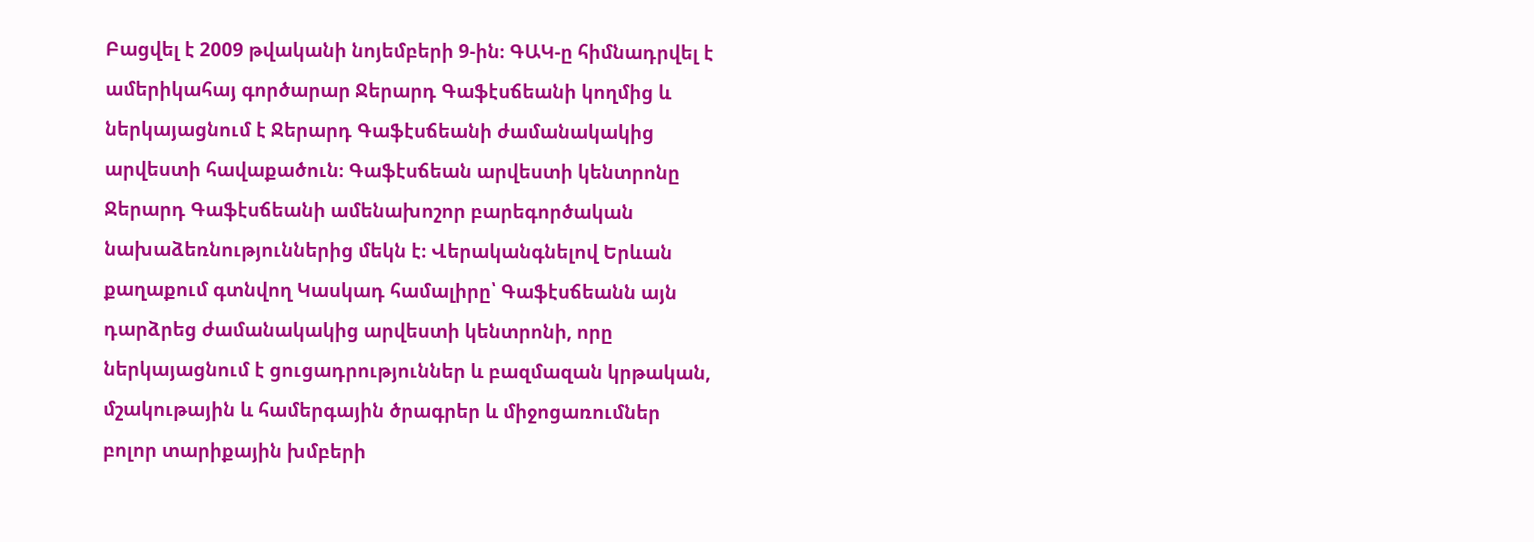Բացվել է 2009 թվականի նոյեմբերի 9-ին։ ԳԱԿ-ը հիմնադրվել է ամերիկահայ գործարար Ջերարդ Գաֆէսճեանի կողմից և ներկայացնում է Ջերարդ Գաֆէսճեանի ժամանակակից արվեստի հավաքածուն։ Գաֆէսճեան արվեստի կենտրոնը Ջերարդ Գաֆէսճեանի ամենախոշոր բարեգործական նախաձեռնություններից մեկն է։ Վերականգնելով Երևան քաղաքում գտնվող Կասկադ համալիրը՝ Գաֆէսճեանն այն դարձրեց ժամանակակից արվեստի կենտրոնի, որը ներկայացնում է ցուցադրություններ և բազմազան կրթական, մշակութային և համերգային ծրագրեր և միջոցառումներ բոլոր տարիքային խմբերի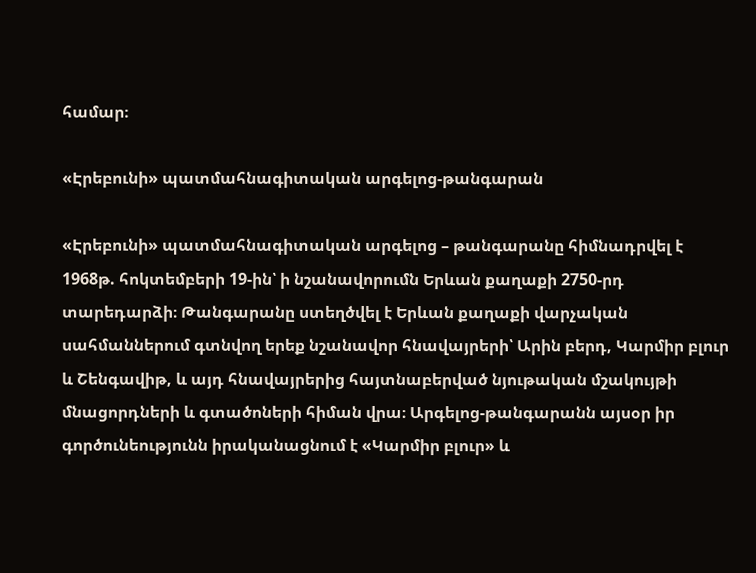համար։

«Էրեբունի» պատմահնագիտական արգելոց-թանգարան

«Էրեբունի» պատմահնագիտական արգելոց – թանգարանը հիմնադրվել է 1968թ. հոկտեմբերի 19-ին՝ ի նշանավորումն Երևան քաղաքի 2750-րդ տարեդարձի։ Թանգարանը ստեղծվել է Երևան քաղաքի վարչական սահմաններում գտնվող երեք նշանավոր հնավայրերի՝ Արին բերդ, Կարմիր բլուր և Շենգավիթ, և այդ հնավայրերից հայտնաբերված նյութական մշակույթի մնացորդների և գտածոների հիման վրա։ Արգելոց-թանգարանն այսօր իր գործունեությունն իրականացնում է «Կարմիր բլուր» և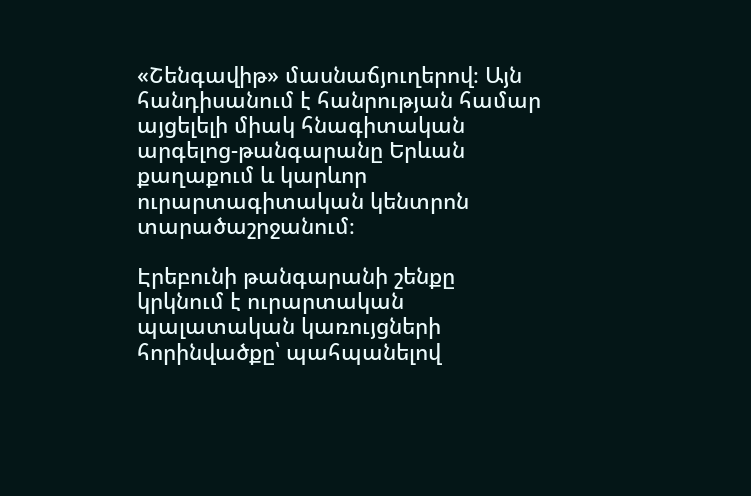«Շենգավիթ» մասնաճյուղերով։ Այն հանդիսանում է հանրության համար այցելելի միակ հնագիտական արգելոց-թանգարանը Երևան քաղաքում և կարևոր ուրարտագիտական կենտրոն տարածաշրջանում։

Էրեբունի թանգարանի շենքը կրկնում է ուրարտական պալատական կառույցների հորինվածքը՝ պահպանելով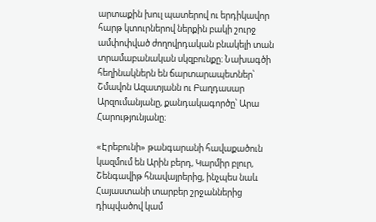արտաքին խուլ պատերով ու երդիկավոր հարթ կտուրներով ներքին բակի շուրջ ամփոփված ժողովրդական բնակելի տան տրամաբանական սկզբունքը։ Նախագծի հեղինակներն են ճարտարապետներ՝ Շմավոն Ազատյանն ու Բաղդասար Արզումանյանը, քանդակագործը՝ Արա Հարությունյանը։

«Էրեբունի» թանգարանի հավաքածուն կազմում են Արին բերդ, Կարմիր բլուր, Շենգավիթ հնավայրերից, ինչպես նաև Հայաստանի տարբեր շրջաններից դիպվածով կամ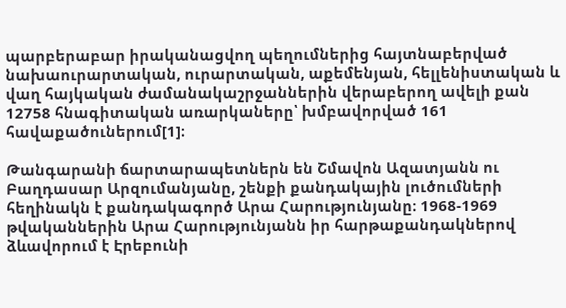պարբերաբար իրականացվող պեղումներից հայտնաբերված նախաուրարտական, ուրարտական, աքեմենյան, հելլենիստական և վաղ հայկական ժամանակաշրջաններին վերաբերող ավելի քան 12758 հնագիտական առարկաները՝ խմբավորված 161 հավաքածուներում[1]։

Թանգարանի ճարտարապետներն են Շմավոն Ազատյանն ու Բաղդասար Արզումանյանը, շենքի քանդակային լուծումների հեղինակն է քանդակագործ Արա Հարությունյանը։ 1968-1969 թվականներին Արա Հարությունյանն իր հարթաքանդակներով ձևավորում է Էրեբունի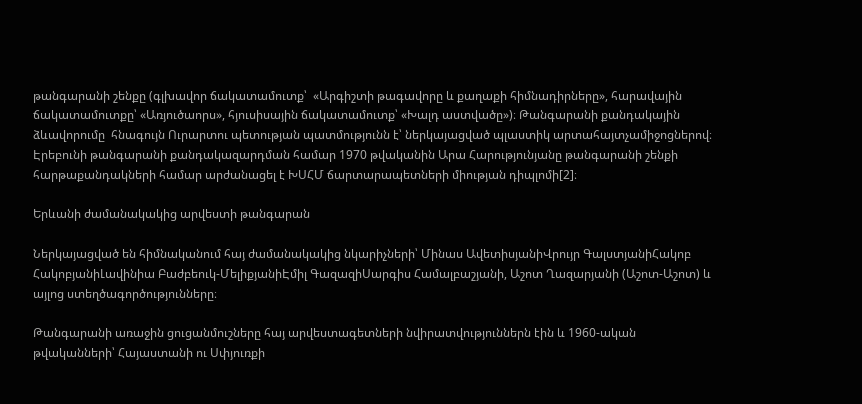թանգարանի շենքը (գլխավոր ճակատամուտք՝  «Արգիշտի թագավորը և քաղաքի հիմնադիրները», հարավային ճակատամուտքը՝ «Առյուծաորս», հյուսիսային ճակատամուտք՝ «Խալդ աստվածը»)։ Թանգարանի քանդակային ձևավորումը  հնագույն Ուրարտու պետության պատմությունն է՝ ներկայացված պլաստիկ արտահայտչամիջոցներով։ Էրեբունի թանգարանի քանդակազարդման համար 1970 թվականին Արա Հարությունյանը թանգարանի շենքի հարթաքանդակների համար արժանացել է ԽՍՀՄ ճարտարապետների միության դիպլոմի[2]։

Երևանի ժամանակակից արվեստի թանգարան

Ներկայացված են հիմնականում հայ ժամանակակից նկարիչների՝ Մինաս ԱվետիսյանիՎրույր ԳալստյանիՀակոբ ՀակոբյանիԼավինիա Բաժբեուկ-ՄելիքյանիԷմիլ ԳազազիՍարգիս Համալբաշյանի, Աշոտ Ղազարյանի (Աշոտ-Աշոտ) և այլոց ստեղծագործությունները։

Թանգարանի առաջին ցուցանմուշները հայ արվեստագետների նվիրատվություններն էին և 1960-ական թվականների՝ Հայաստանի ու Սփյուռքի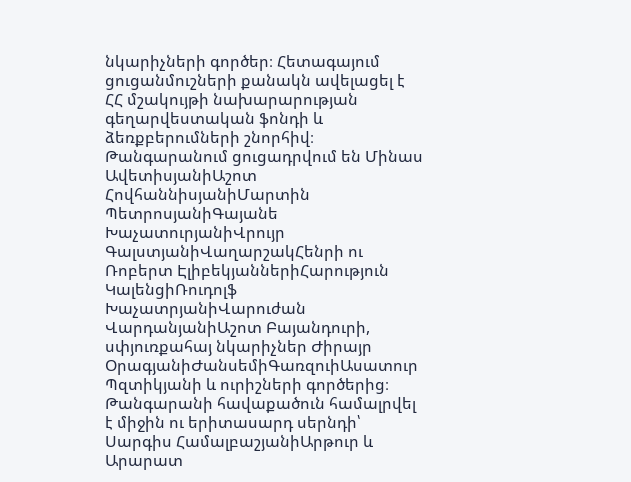նկարիչների գործեր։ Հետագայում ցուցանմուշների քանակն ավելացել է ՀՀ մշակույթի նախարարության գեղարվեստական ֆոնդի և ձեռքբերումների շնորհիվ։ Թանգարանում ցուցադրվում են Մինաս ԱվետիսյանիԱշոտ ՀովհաննիսյանիՄարտին ՊետրոսյանիԳայանե ԽաչատուրյանիՎրույր ԳալստյանիՎաղարշակՀենրի ու Ռոբերտ ԷլիբեկյաններիՀարություն ԿալենցիՌուդոլֆ ԽաչատրյանիՎարուժան ՎարդանյանիԱշոտ Բայանդուրի, սփյուռքահայ նկարիչներ Ժիրայր ՕրագյանիԺանսեմիԳառզուիԱսատուր Պզտիկյանի և ուրիշների գործերից։ Թանգարանի հավաքածուն համալրվել է միջին ու երիտասարդ սերնդի՝ Սարգիս ՀամալբաշյանիԱրթուր և Արարատ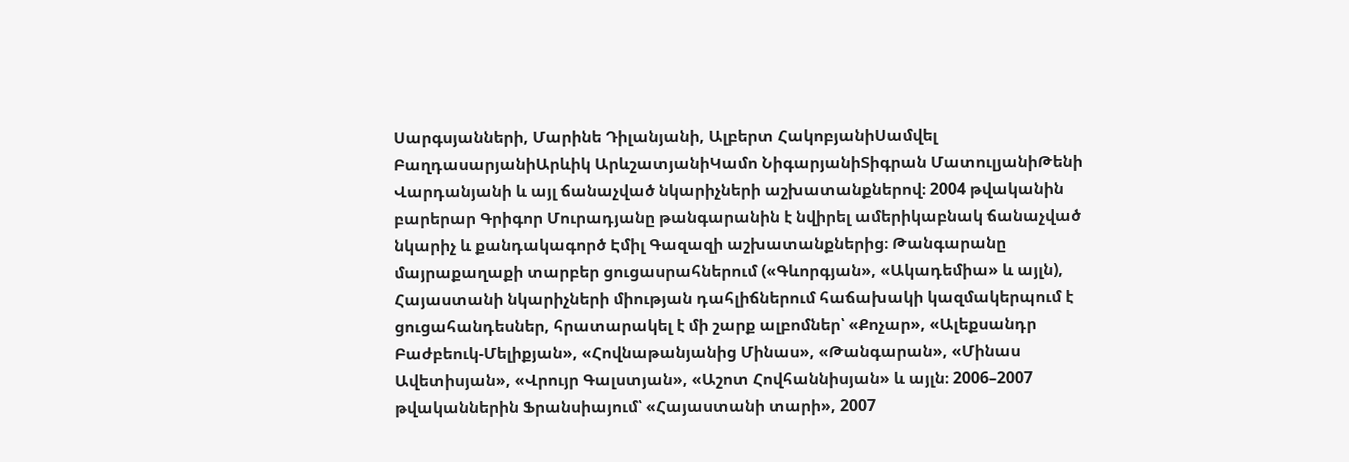Սարգսյանների, Մարինե Դիլանյանի, Ալբերտ ՀակոբյանիՍամվել ԲաղդասարյանիԱրևիկ ԱրևշատյանիԿամո ՆիգարյանիՏիգրան ՄատուլյանիԹենի Վարդանյանի և այլ ճանաչված նկարիչների աշխատանքներով։ 2004 թվականին բարերար Գրիգոր Մուրադյանը թանգարանին է նվիրել ամերիկաբնակ ճանաչված նկարիչ և քանդակագործ Էմիլ Գազազի աշխատանքներից։ Թանգարանը մայրաքաղաքի տարբեր ցուցասրահներում («Գևորգյան», «Ակադեմիա» և այլն), Հայաստանի նկարիչների միության դահլիճներում հաճախակի կազմակերպում է ցուցահանդեսներ, հրատարակել է մի շարք ալբոմներ՝ «Քոչար», «Ալեքսանդր Բաժբեուկ-Մելիքյան», «Հովնաթանյանից Մինաս», «Թանգարան», «Մինաս Ավետիսյան», «Վրույր Գալստյան», «Աշոտ Հովհաննիսյան» և այլն։ 2006–2007 թվականներին Ֆրանսիայում՝ «Հայաստանի տարի», 2007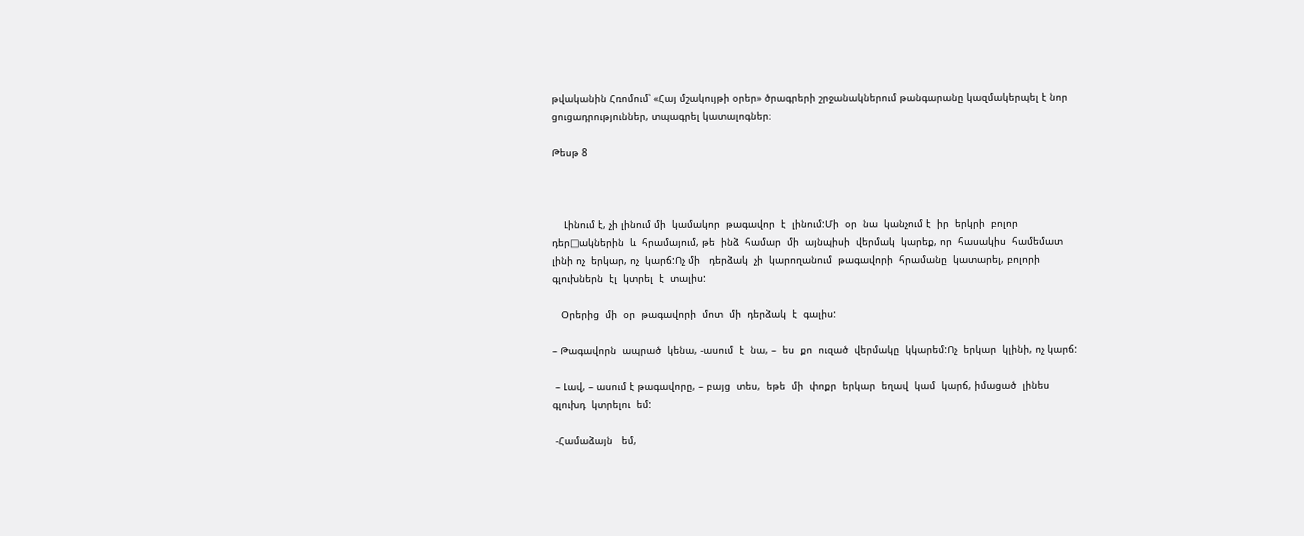թվականին Հռոմում՝ «Հայ մշակույթի օրեր» ծրագրերի շրջանակներում թանգարանը կազմակերպել է նոր ցուցադրություններ, տպագրել կատալոգներ։

Թեսթ 8



    Լինում է, չի լինում մի  կամակոր  թագավոր  է  լինում:Մի  օր  նա  կանչում է  իր  երկրի  բոլոր   դեր□ակներին  և  հրամայում, թե  ինձ  համար  մի  այնպիսի  վերմակ  կարեք, որ  հասակիս  համեմատ  լինի ոչ  երկար, ոչ  կարճ:Ոչ մի   դերձակ  չի  կարողանում  թագավորի  հրամանը  կատարել, բոլորի  գլուխներն  էլ  կտրել  է  տալիս:

   Օրերից  մի  օր  թագավորի  մոտ  մի  դերձակ  է  գալիս:

– Թագավորն  ապրած  կենա, -ասում  է  նա, –  ես  քո  ուզած  վերմակը  կկարեմ:Ոչ  երկար  կլինի, ոչ կարճ:

 – Լավ, – ասում է թագավորը, – բայց  տես,  եթե  մի  փոքր  երկար  եղավ  կամ  կարճ, իմացած  լինես գլուխդ  կտրելու  եմ:

 -Համաձայն   եմ,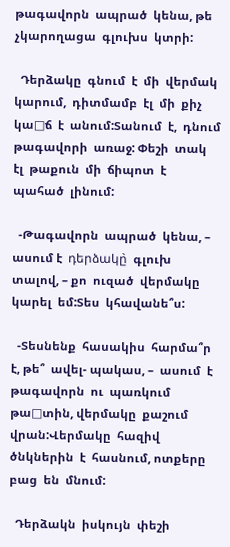թագավորն  ապրած  կենա, թե  չկարողացա  գլուխս  կտրի:

  Դերձակը  գնում  է  մի  վերմակ  կարում,  դիտմամբ  էլ  մի  քիչ  կա□ճ  է  անում:Տանում  է,  դնում     թագավորի  առաջ: Փեշի  տակ  էլ  թաքուն  մի  ճիպոտ  է  պահած  լինում:

  -Թագավորն  ապրած  կենա, – ասում է  դերձակը̀  գլուխ  տալով, – քո  ուզած  վերմակը  կարել  եմ:Տես  կհավանե՞ս:

  -Տեսնենք  հասակիս  հարմա՞ր  է, թե՞  ավել- պակաս, –  ասում  է  թագավորն  ու  պառկում  թա□տին, վերմակը  քաշում  վրան:Վերմակը  հազիվ  ծնկներին  է  հասնում, ոտքերը  բաց  են  մնում:

  Դերձակն  իսկույն  փեշի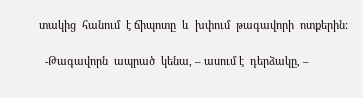տակից  հանում  է ճիպոտը  և  խփում  թագավորի  ոտքերին:

  -Թագավորն  ապրած  կենա, – ասում է  դերձակը, –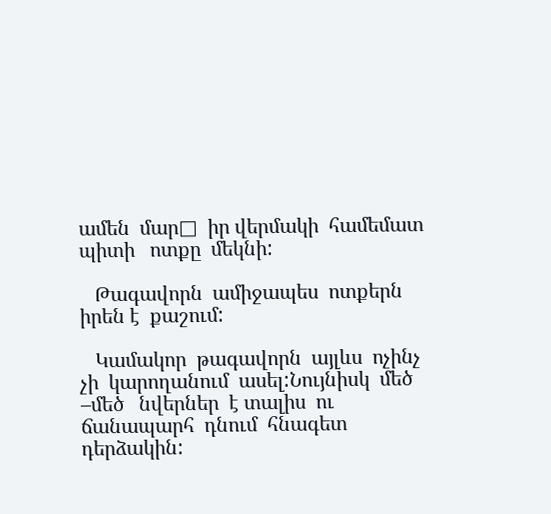ամեն  մար□  իր վերմակի  համեմատ  պիտի   ոտքը  մեկնի:

   Թագավորն  ամիջապես  ոտքերն  իրեն է  քաշում:

   Կամակոր  թագավորն  այլևս  ոչինչ  չի  կարողանում  ասել:Նույնիսկ  մեծ –մեծ   նվերներ  է տալիս  ու  ճանապարհ  դնում  հնագետ  դերձակին: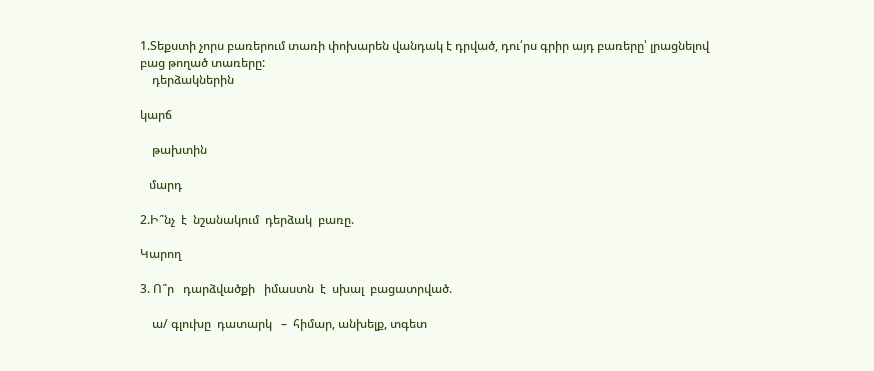1.Տեքստի չորս բառերում տառի փոխարեն վանդակ է դրված, դու՛րս գրիր այդ բառերը՝ լրացնելով բաց թողած տառերը:
    դերձակներին

կարճ

    թախտին

   մարդ

2.Ի՞նչ  է  նշանակում  դերձակ  բառը.

Կարող

3. Ո՞ր   դարձվածքի   իմաստն  է  սխալ  բացատրված.

    ա/ գլուխը  դատարկ   –  հիմար, անխելք, տգետ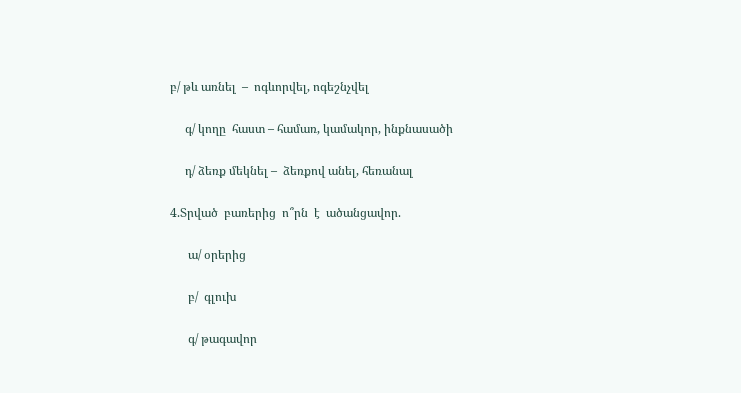բ/ թև առնել  –  ոգևորվել, ոգեշնչվել

     գ/ կողը  հաստ – համառ, կամակոր, ինքնասածի

     դ/ ձեռք մեկնել –  ձեռքով անել, հեռանալ

4.Տրված  բառերից  ո՞րն  է  ածանցավոր.

      ա/ օրերից

      բ/  գլուխ

      գ/ թագավոր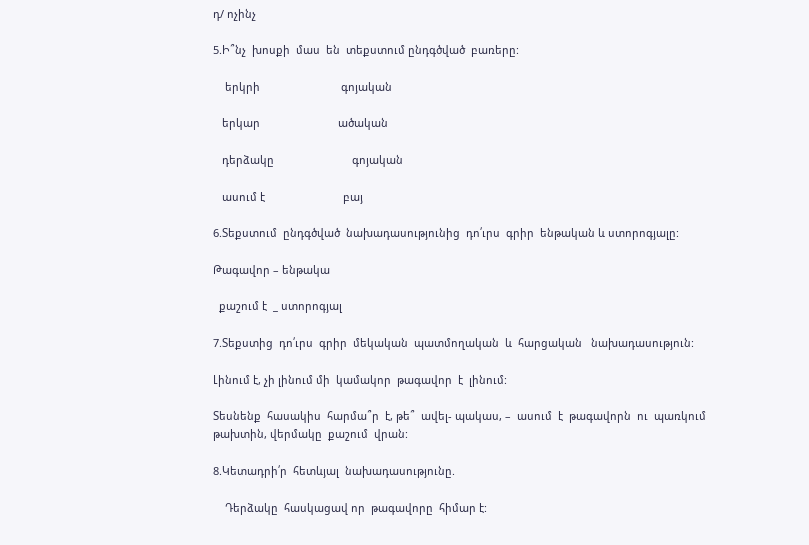դ/ ոչինչ

5.Ի՞նչ  խոսքի  մաս  են  տեքստում ընդգծված  բառերը:

    երկրի                           գոյական

   երկար                          ածական

   դերձակը                          գոյական

   ասում է                          բայ

6.Տեքստում  ընդգծված  նախադասությունից  դո՛ւրս  գրիր  ենթական և ստորոգյալը:

Թագավոր – ենթակա

  քաշում է  _ ստորոգյալ

7.Տեքստից  դո՛ւրս  գրիր  մեկական  պատմողական  և  հարցական   նախադասություն:

Լինում է, չի լինում մի  կամակոր  թագավոր  է  լինում:

Տեսնենք  հասակիս  հարմա՞ր  է, թե՞  ավել- պակաս, –  ասում  է  թագավորն  ու  պառկում  թախտին, վերմակը  քաշում  վրան:

8.Կետադրի՛ր  հետևյալ  նախադասությունը.

    Դերձակը  հասկացավ որ  թագավորը  հիմար է: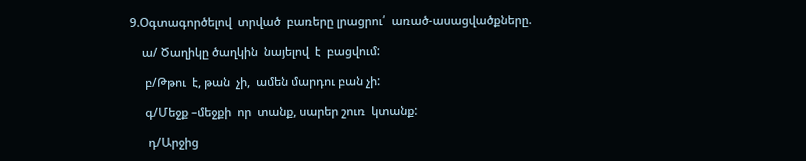9.Օգտագործելով  տրված  բառերը լրացրու՛  առած-ասացվածքները.

    ա/ Ծաղիկը ծաղկին  նայելով  է  բացվում:

     բ/Թթու  է, թան  չի,  ամեն մարդու բան չի:

     գ/Մեջք –մեջքի  որ  տանք, սարեր շուռ  կտանք:

      դ/Արջից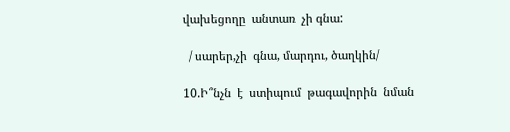վախեցողը  անտառ  չի գնա:

  / սարեր,չի  գնա, մարդու, ծաղկին/

10.Ի՞նչն  է  ստիպում  թագավորին  նման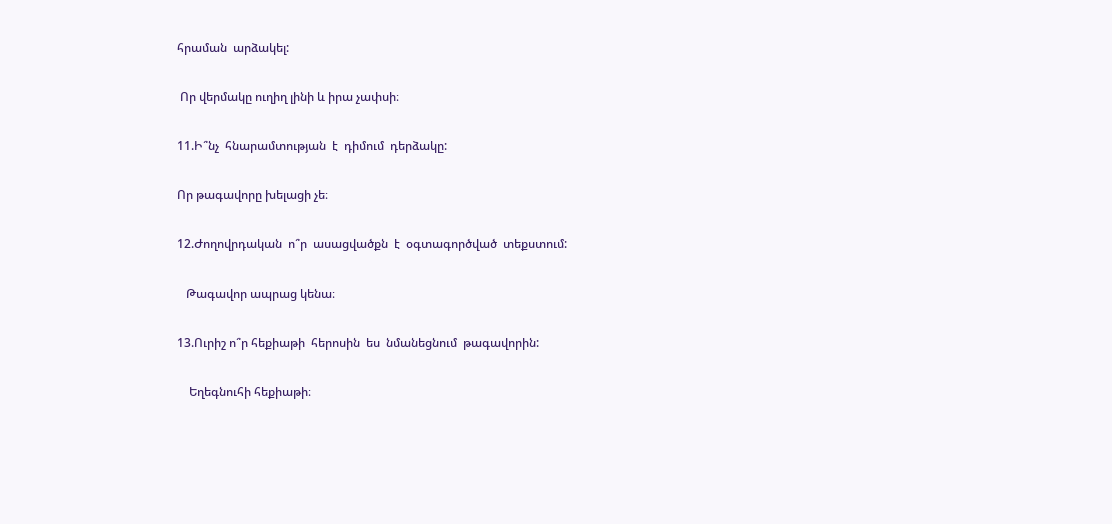հրաման  արձակել:

 Որ վերմակը ուղիղ լինի և իրա չափսի։

11.Ի՞նչ  հնարամտության  է  դիմում  դերձակը:

Որ թագավորը խելացի չե։

12.Ժողովրդական  ո՞ր  ասացվածքն  է  օգտագործված  տեքստում:

   Թագավոր ապրաց կենա։

13.Ուրիշ ո՞ր հեքիաթի  հերոսին  ես  նմանեցնում  թագավորին:

    Եղեգնուհի հեքիաթի։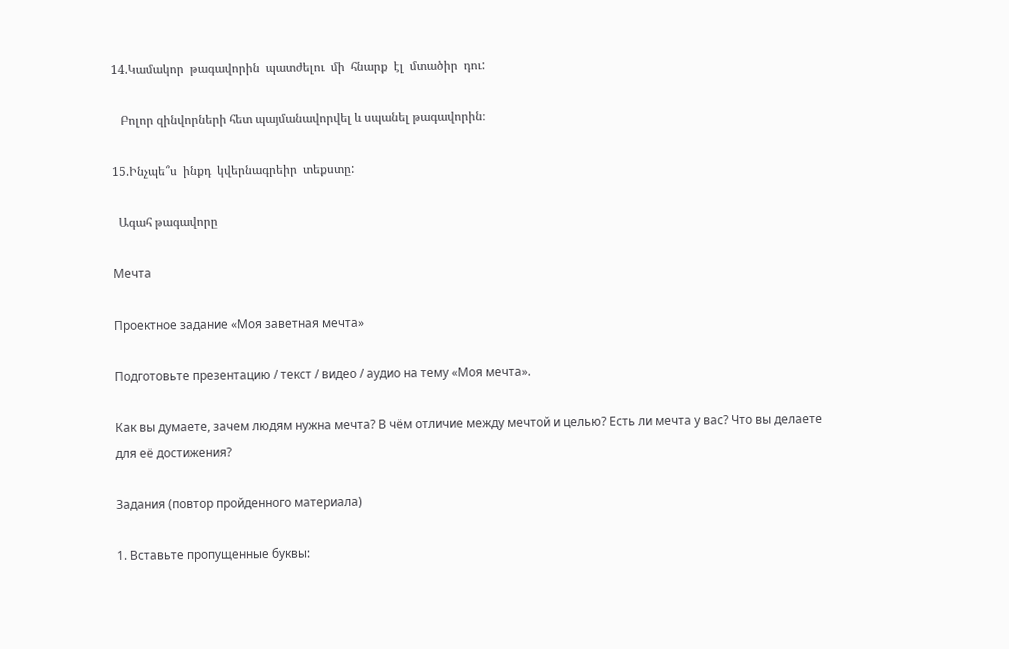14.Կամակոր  թագավորին  պատժելու  մի  հնարք  էլ  մտածիր  դու:

   Բոլոր զինվորների հետ պայմանավորվել և սպանել թագավորին։

15.Ինչպե՞ս  ինքդ  կվերնագրեիր  տեքստը:

  Ագահ թագավորը

Мечта

Проектное задание «Моя заветная мечта»

Подготовьте презентацию / текст / видео / аудио на тему «Моя мечта».

Как вы думаете, зачем людям нужна мечта? В чём отличие между мечтой и целью? Есть ли мечта у вас? Что вы делаете для её достижения?

Задания (повтор пройденного материала)

1. Вставьте пропущенные буквы: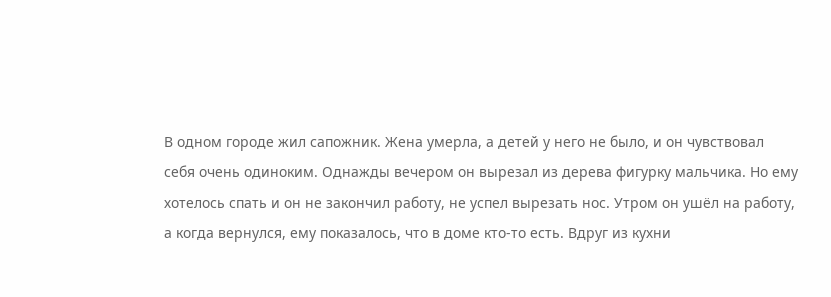В одном городе жил сапожник. Жена умерла, а детей у него не было, и он чувствовал
себя очень одиноким. Однажды вечером он вырезал из дерева фигурку мальчика. Но ему
хотелось спать и он не закончил работу, не успел вырезать нос. Утром он ушёл на работу,
а когда вернулся, ему показалось, что в доме кто-то есть. Вдруг из кухни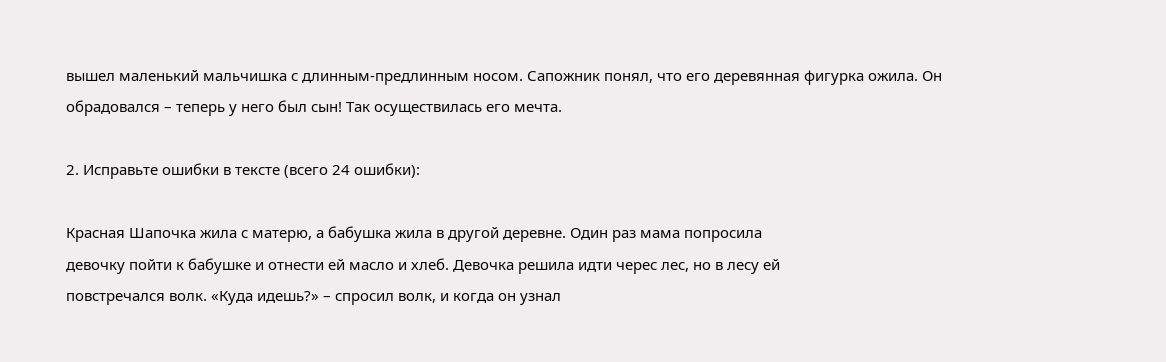вышел маленький мальчишка с длинным-предлинным носом. Сапожник понял, что его деревянная фигурка ожила. Он обрадовался – теперь у него был сын! Так осуществилась его мечта.

2. Исправьте ошибки в тексте (всего 24 ошибки):

Красная Шапочка жила с матерю, а бабушка жила в другой деревне. Один раз мама попросила
девочку пойти к бабушке и отнести ей масло и хлеб. Девочка решила идти черес лес, но в лесу ей
повстречался волк. «Куда идешь?» – спросил волк, и когда он узнал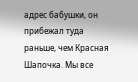адрес бабушки, он прибежал туда
раньше, чем Красная Шапочка. Мы все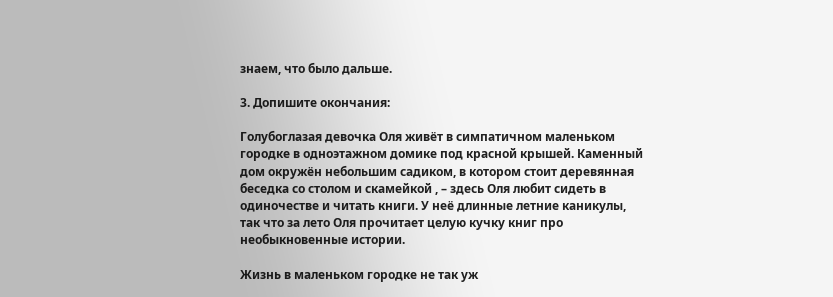знаем, что было дальше.

3. Допишите окончания:

Голубоглазая девочка Оля живёт в симпатичном маленьком городке в одноэтажном домике под красной крышей. Каменный дом окружён небольшим садиком, в котором стоит деревянная беседка со столом и скамейкой , – здесь Оля любит сидеть в одиночестве и читать книги. У неё длинные летние каникулы, так что за лето Оля прочитает целую кучку книг про необыкновенные истории.

Жизнь в маленьком городке не так уж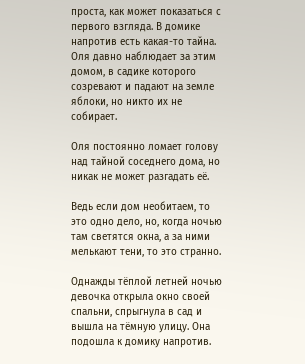проста, как может показаться с первого взгляда. В домике напротив есть какая-то тайна. Оля давно наблюдает за этим домом, в садике которого созревают и падают на земле яблоки, но никто их не собирает.

Оля постоянно ломает голову над тайной соседнего дома, но никак не может разгадать её.

Ведь если дом необитаем, то это одно дело, но, когда ночью там светятся окна, а за ними мелькают тени, то это странно.

Однажды тёплой летней ночью девочка открыла окно своей спальни, спрыгнула в сад и вышла на тёмную улицу. Она подошла к домику напротив.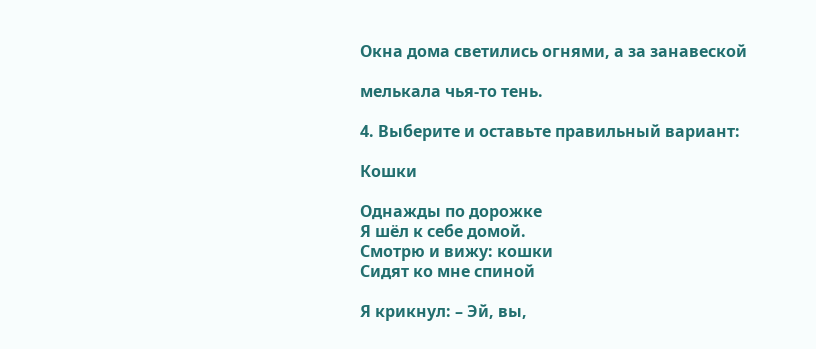Окна дома светились огнями, а за занавеской

мелькала чья-то тень.

4. Выберите и оставьте правильный вариант:

Кошки

Однажды по дорожке
Я шёл к себе домой.
Смотрю и вижу: кошки
Сидят ко мне спиной

Я крикнул: – Эй, вы,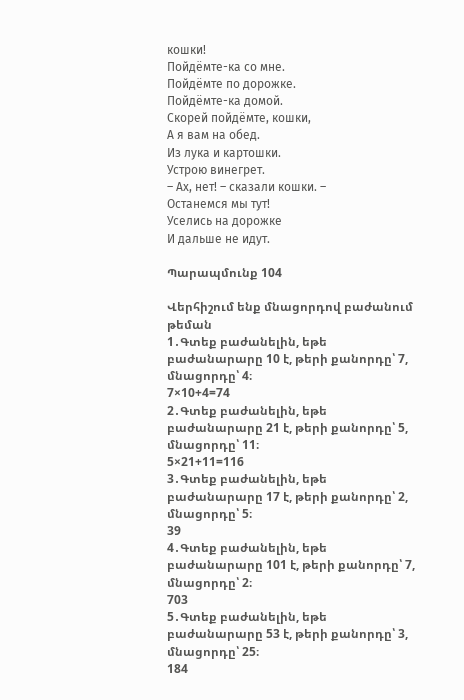кошки!
Пойдёмте-ка со мне.
Пойдёмте по дорожке.
Пойдёмте-ка домой.
Скорей пойдёмте, кошки,
А я вам на обед.
Из лука и картошки.
Устрою винегрет.
– Ах, нет! – сказали кошки. –
Останемся мы тут!
Уселись на дорожке
И дальше не идут.

Պարապմունք 104

Վերհիշում ենք մնացորդով բաժանում թեման
1․Գտեք բաժանելին, եթե բաժանարարը 10 է, թերի քանորդը՝ 7,
մնացորդը՝ 4։
7×10+4=74
2․Գտեք բաժանելին, եթե բաժանարարը 21 է, թերի քանորդը՝ 5,
մնացորդը՝ 11։
5×21+11=116
3․Գտեք բաժանելին, եթե բաժանարարը 17 է, թերի քանորդը՝ 2,
մնացորդը՝ 5։
39
4․Գտեք բաժանելին, եթե բաժանարարը 101 է, թերի քանորդը՝ 7,
մնացորդը՝ 2։
703
5․Գտեք բաժանելին, եթե բաժանարարը 53 է, թերի քանորդը՝ 3,
մնացորդը՝ 25։
184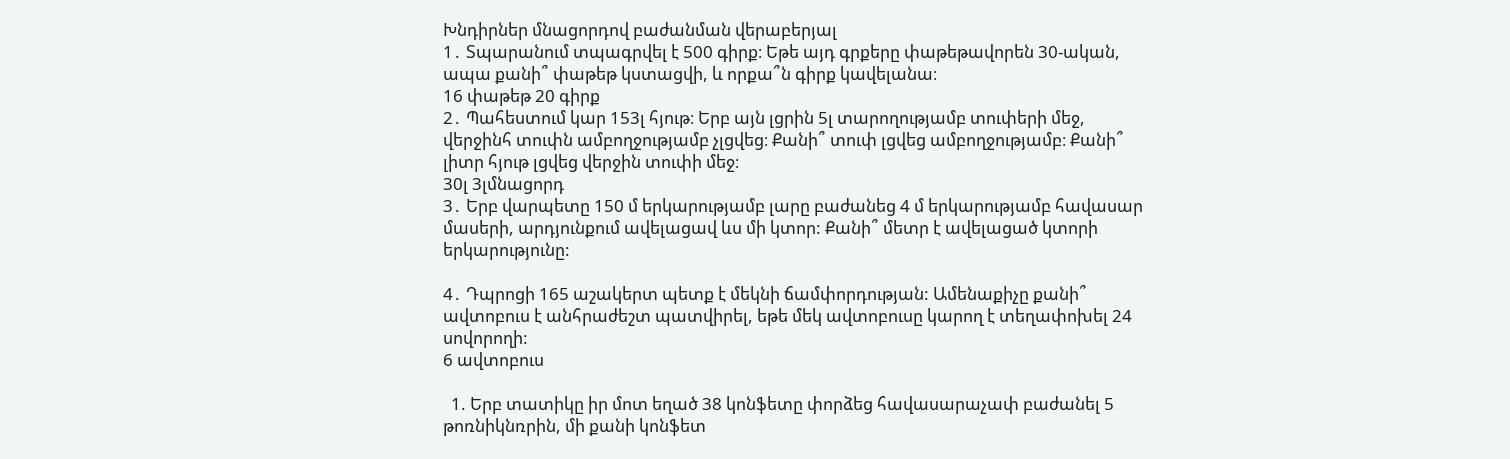Խնդիրներ մնացորդով բաժանման վերաբերյալ
1․ Տպարանում տպագրվել է 500 գիրք։ Եթե այդ գրքերը փաթեթավորեն 30-ական, ապա քանի՞ փաթեթ կստացվի, և որքա՞ն գիրք կավելանա։
16 փաթեթ 20 գիրք
2․ Պահեստում կար 153լ հյութ։ Երբ այն լցրին 5լ տարողությամբ տուփերի մեջ, վերջինհ տուփն ամբողջությամբ չլցվեց։ Քանի՞ տուփ լցվեց ամբողջությամբ։ Քանի՞ լիտր հյութ լցվեց վերջին տուփի մեջ։
30լ 3լմնացորդ
3․ Երբ վարպետը 150 մ երկարությամբ լարը բաժանեց 4 մ երկարությամբ հավասար մասերի, արդյունքում ավելացավ ևս մի կտոր: Քանի՞ մետր է ավելացած կտորի երկարությունը:

4․ Դպրոցի 165 աշակերտ պետք է մեկնի ճամփորդության: Ամենաքիչը քանի՞ ավտոբուս է անհրաժեշտ պատվիրել, եթե մեկ ավտոբուսը կարող է տեղափոխել 24 սովորողի:
6 ավտոբուս

  1. Երբ տատիկը իր մոտ եղած 38 կոնֆետը փորձեց հավասարաչափ բաժանել 5 թոռնիկնռրին, մի քանի կոնֆետ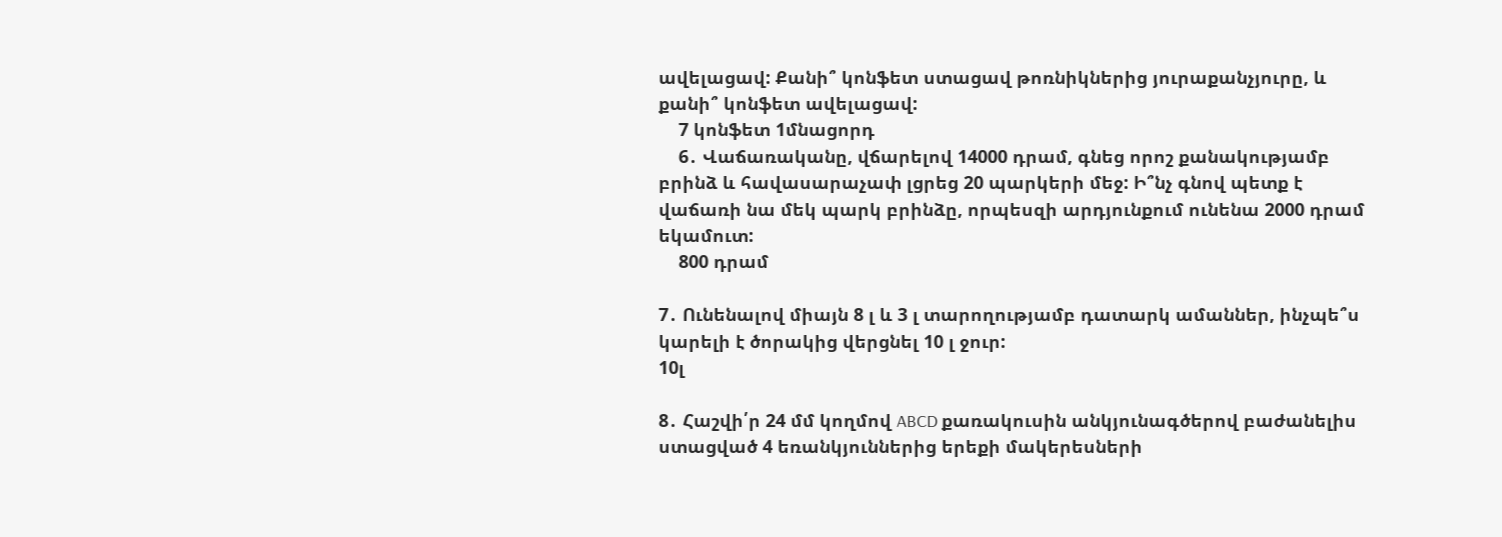ավելացավ: Քանի՞ կոնֆետ ստացավ թոռնիկներից յուրաքանչյուրը, և քանի՞ կոնֆետ ավելացավ:
    7 կոնֆետ 1մնացորդ
    6․ Վաճառականը, վճարելով 14000 դրամ, գնեց որոշ քանակությամբ բրինձ և հավասարաչափ լցրեց 20 պարկերի մեջ: Ի՞նչ գնով պետք է վաճառի նա մեկ պարկ բրինձը, որպեսզի արդյունքում ունենա 2000 դրամ եկամուտ:
    800 դրամ

7․ Ունենալով միայն 8 լ և 3 լ տարողությամբ դատարկ ամաններ, ինչպե՞ս կարելի է ծորակից վերցնել 10 լ ջուր:
10լ

8․ Հաշվի՛ր 24 մմ կողմով ABCD քառակուսին անկյունագծերով բաժանելիս ստացված 4 եռանկյուններից երեքի մակերեսների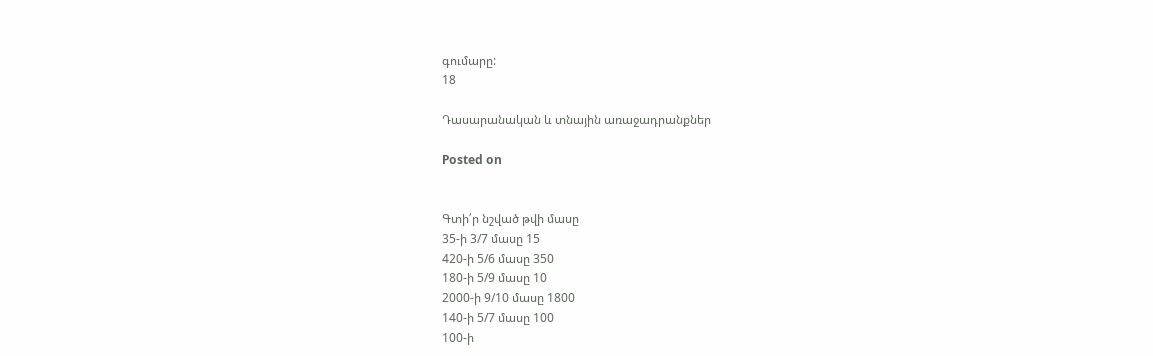գումարը:
18

Դասարանական և տնային առաջադրանքներ

Posted on


Գտի՛ր նշված թվի մասը
35-ի 3/7 մասը 15
420-ի 5/6 մասը 350
180-ի 5/9 մասը 10
2000-ի 9/10 մասը 1800
140-ի 5/7 մասը 100
100-ի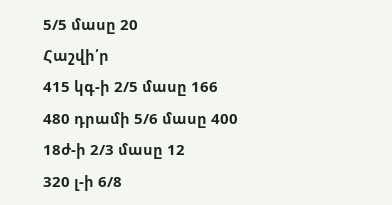5/5 մասը 20
Հաշվի՛ր
415 կգ-ի 2/5 մասը 166
480 դրամի 5/6 մասը 400
18ժ-ի 2/3 մասը 12
320 լ-ի 6/8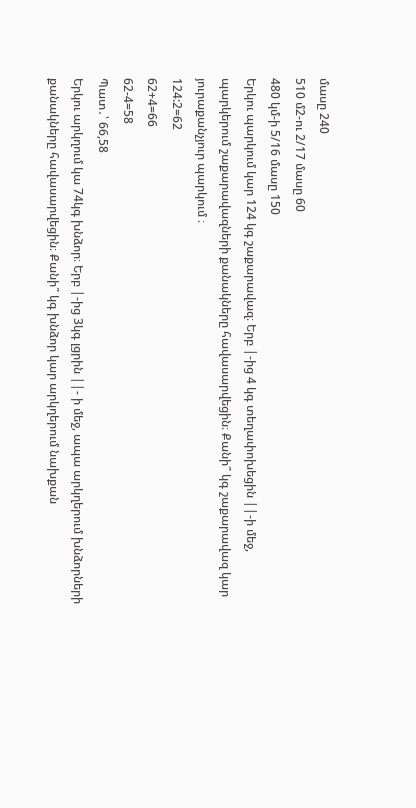մասը 240
510 մ2-ու 2/17 մասը 60
480 կմ-ի 5/16 մասը 150
Երկու պարկում կար 124 կգ շաքարավազ։ Երբ |-ից 4 կգ տեղափոխեցին ||-ի մեջ, պարկերում շաքարավազների քանակները հավասարվեցին։ Քանի՞ կգ շաքարավազ կար յուրաքանչյուր պարկում ։
124:2=62
62+4=66
62-4=58
Պատ․՝ 66,58
Երկու արկղում կա 74կգ խնձոր։ Երբ |-ից 3կգ լցրին ||- ի մեջ, ապա արկղերում խնձորների քանակները հավասարվեցին։ Քանի՞ կգ խնձոր կար արկղերում նախքան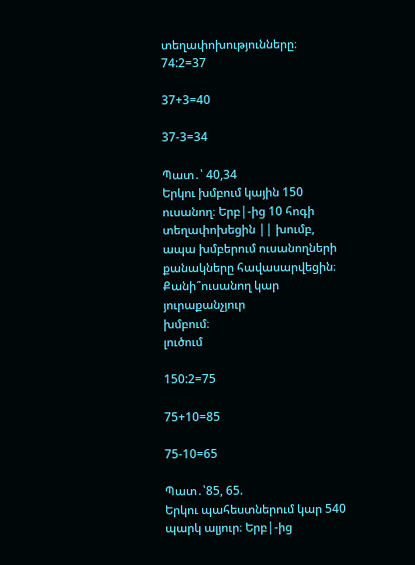տեղափոխությունները։
74:2=37

37+3=40

37-3=34

Պատ․՝ 40,34
Երկու խմբում կային 150 ուսանող։ Երբ|-ից 10 հոգի
տեղափոխեցին || խումբ, ապա խմբերում ուսանողների քանակները հավասարվեցին։ Քանի՞ուսանող կար յուրաքանչյուր
խմբում։
լուծում

150:2=75

75+10=85

75-10=65

Պատ․՝85, 65.
Երկու պահեստներում կար 540 պարկ ալյուր։ Երբ|-ից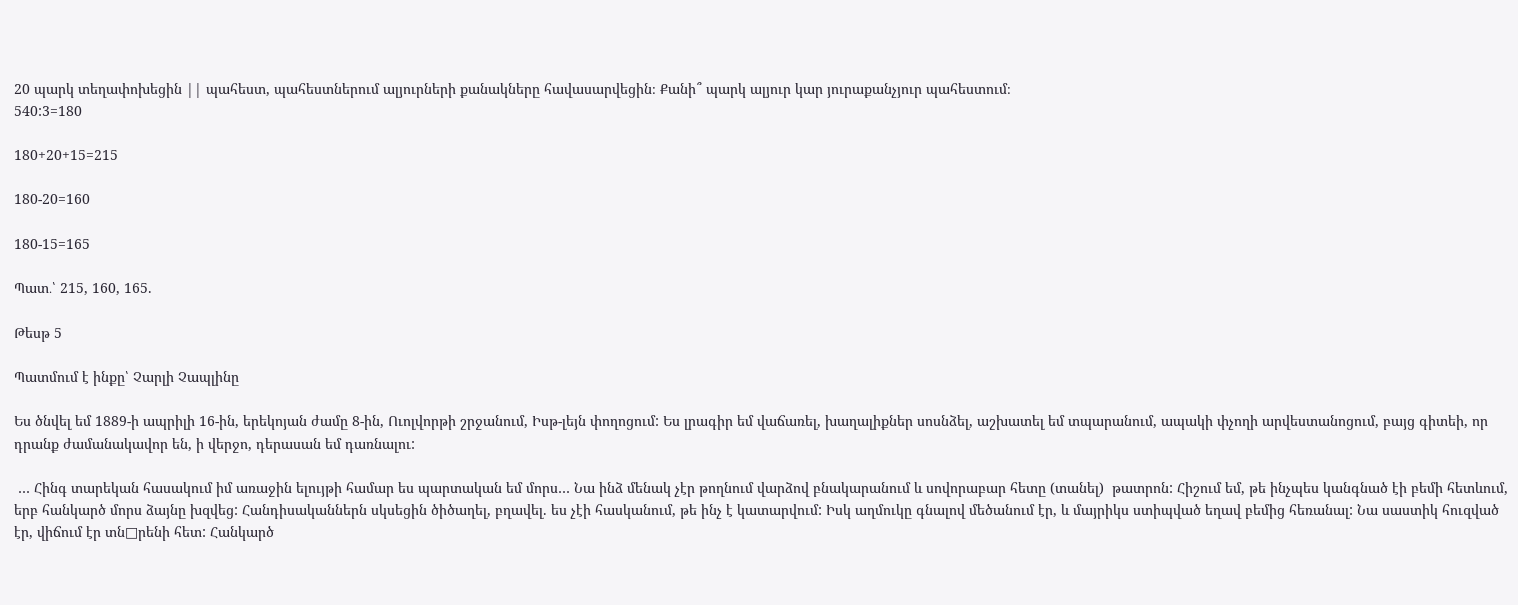20 պարկ տեղափոխեցին || պահեստ, պահեստներում ալյուրների քանակները հավասարվեցին։ Քանի՞ պարկ ալյուր կար յուրաքանչյուր պահեստում։
540:3=180

180+20+15=215

180-20=160

180-15=165

Պատ․՝ 215, 160, 165.

Թեսթ 5

Պատմում է ինքը՝ Չարլի Չապլինը

Ես ծնվել եմ 1889-ի ապրիլի 16-ին, երեկոյան ժամը 8-ին, Ուոլվորթի շրջանում, Իսթ-լեյն փողոցում: Ես լրագիր եմ վաճառել, խաղալիքներ սոսնձել, աշխատել եմ տպարանում, ապակի փչողի արվեստանոցում, բայց գիտեի, որ դրանք ժամանակավոր են, ի վերջո, դերասան եմ դառնալու:

 … Հինգ տարեկան հասակում իմ առաջին ելույթի համար ես պարտական եմ մորս… Նա ինձ մենակ չէր թողնում վարձով բնակարանում և սովորաբար հետը (տանել)  թատրոն: Հիշում եմ, թե ինչպես կանգնած էի բեմի հետևում, երբ հանկարծ մորս ձայնը խզվեց: Հանդիսականներն սկսեցին ծիծաղել, բղավել. ես չէի հասկանում, թե ինչ է կատարվում: Իսկ աղմուկը գնալով մեծանում էր, և մայրիկս ստիպված եղավ բեմից հեռանալ: Նա սաստիկ հուզված էր, վիճում էր տն□րենի հետ: Հանկարծ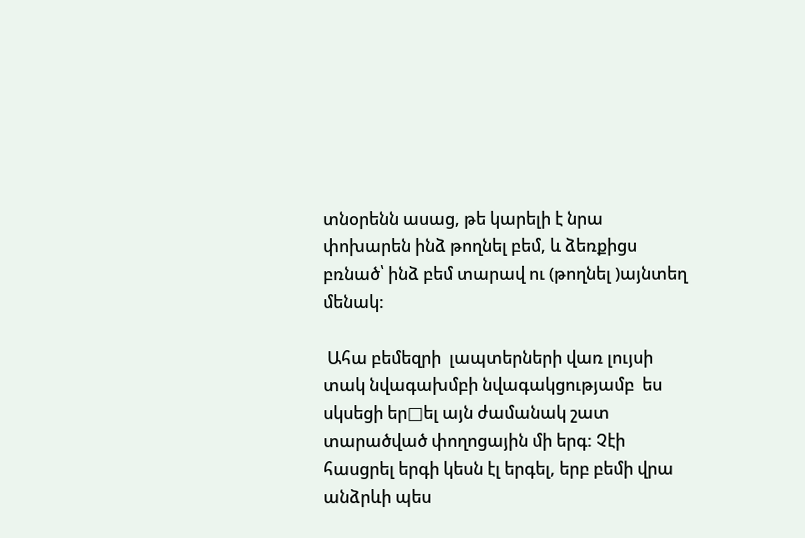տնօրենն ասաց, թե կարելի է նրա փոխարեն ինձ թողնել բեմ, և ձեռքիցս բռնած՝ ինձ բեմ տարավ ու (թողնել )այնտեղ մենակ:

 Ահա բեմեզրի  լապտերների վառ լույսի տակ նվագախմբի նվագակցությամբ  ես սկսեցի եր□ել այն ժամանակ շատ տարածված փողոցային մի երգ: Չէի հասցրել երգի կեսն էլ երգել, երբ բեմի վրա անձրևի պես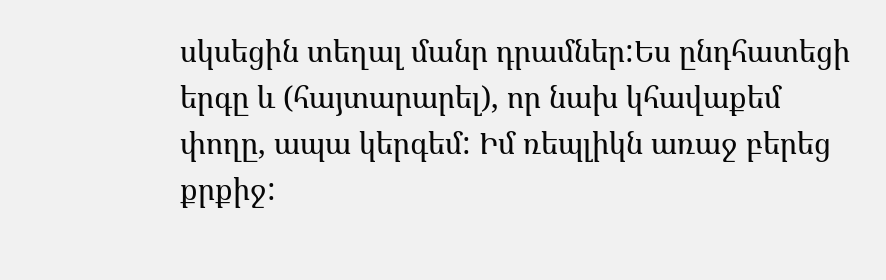սկսեցին տեղալ մանր դրամներ:Ես ընդհատեցի երգը և (հայտարարել), որ նախ կհավաքեմ փողը, ապա կերգեմ: Իմ ռեպլիկն առաջ բերեց քրքիջ: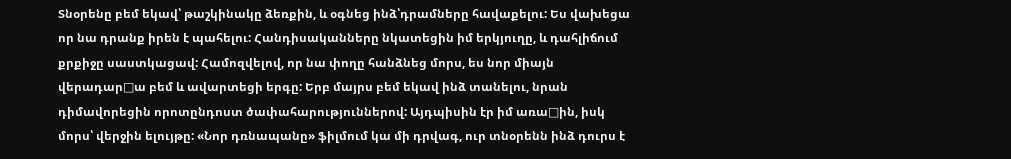Տնօրենը բեմ եկավ՝ թաշկինակը ձեռքին, և օգնեց ինձ՝դրամները հավաքելու: Ես վախեցա որ նա դրանք իրեն է պահելու: Հանդիսականները նկատեցին իմ երկյուղը, և դահլիճում քրքիջը սաստկացավ: Համոզվելով, որ նա փողը հանձնեց մորս, ես նոր միայն վերադար□ա բեմ և ավարտեցի երգը: Երբ մայրս բեմ եկավ ինձ տանելու, նրան դիմավորեցին որոտընդոստ ծափահարություններով: Այդպիսին էր իմ առա□ին, իսկ մորս՝ վերջին ելույթը: «Նոր դռնապանը» ֆիլմում կա մի դրվագ, ուր տնօրենն ինձ դուրս է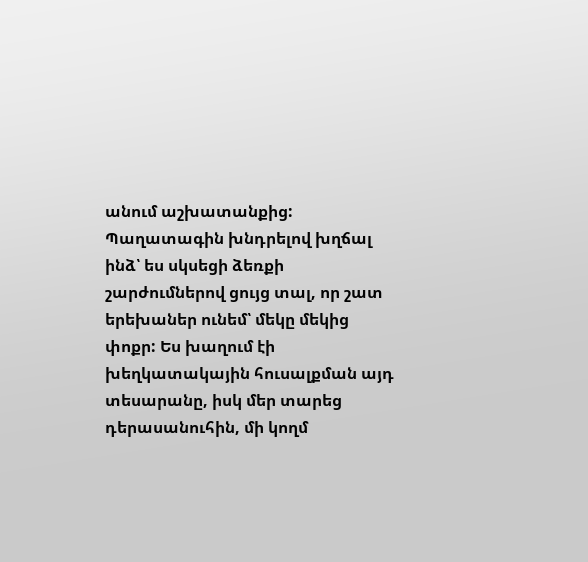անում աշխատանքից: Պաղատագին խնդրելով խղճալ ինձ՝ ես սկսեցի ձեռքի շարժումներով ցույց տալ, որ շատ երեխաներ ունեմ՝ մեկը մեկից փոքր: Ես խաղում էի խեղկատակային հուսալքման այդ տեսարանը, իսկ մեր տարեց  դերասանուհին, մի կողմ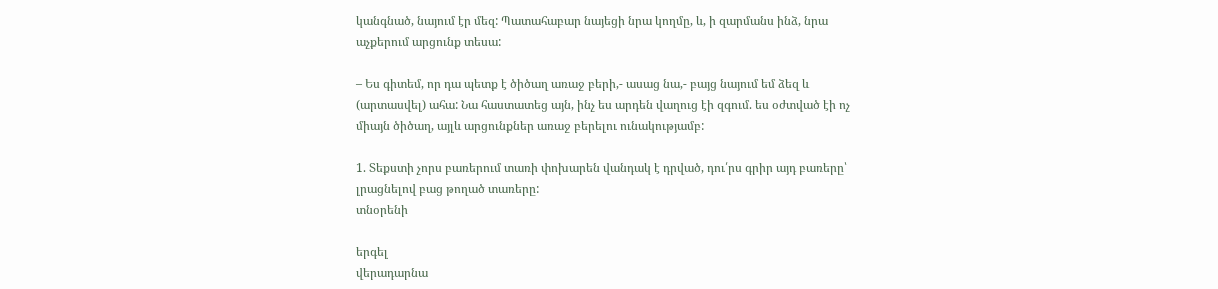կանգնած, նայում էր մեզ: Պատահաբար նայեցի նրա կողմը, և, ի զարմանս ինձ, նրա աչքերում արցունք տեսա:

– Ես գիտեմ, որ դա պետք է ծիծաղ առաջ բերի,- ասաց նա,- բայց նայում եմ ձեզ և (արտասվել) ահա: Նա հաստատեց այն, ինչ ես արդեն վաղուց էի զգում. ես օժտված էի ոչ միայն ծիծաղ, այլև արցունքներ առաջ բերելու ունակությամբ:

1. Տեքստի չորս բառերում տառի փոխարեն վանդակ է դրված, դու՛րս գրիր այդ բառերը՝ լրացնելով բաց թողած տառերը:
տնօրենի

երգել
վերադարնա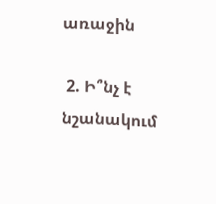առաջին

 2. Ի՞նչ է նշանակում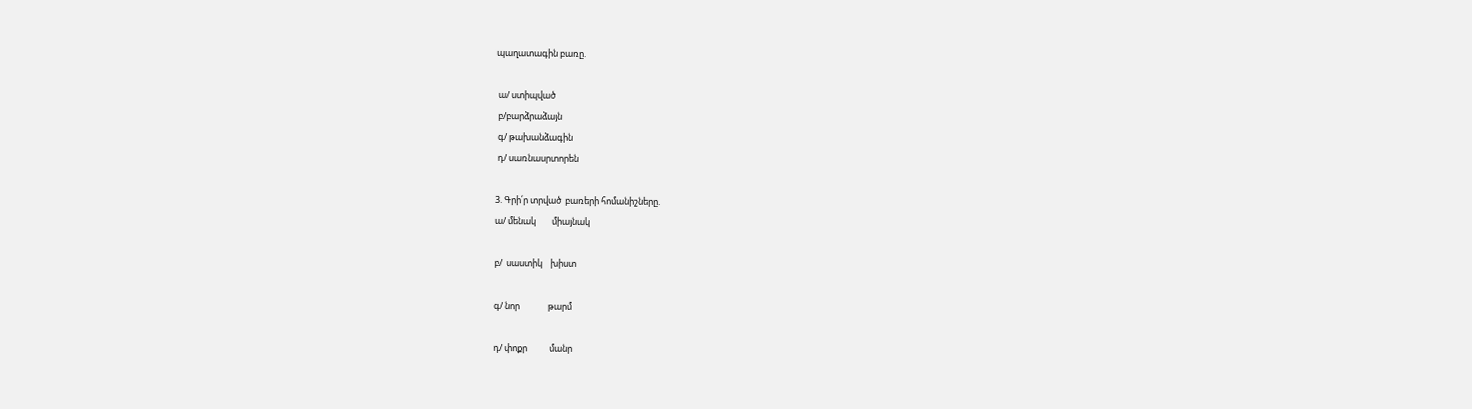պաղատագին բառը.

 ա/ ստիպված
 բ/բարձրաձայն
 գ/ թախանձագին
 դ/ սառնասրտորեն

3. Գրի՛ր տրված  բառերի հոմանիշները.
ա/ մենակ        միայնակ

բ/  սաստիկ    խիստ

գ/ նոր              թարմ

դ/ փոքր           մանր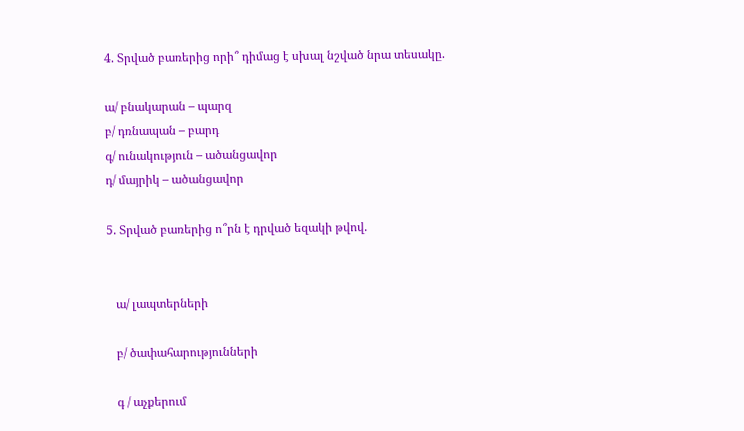4. Տրված բառերից որի՞ դիմաց է սխալ նշված նրա տեսակը.

ա/ բնակարան – պարզ
բ/ դռնապան – բարդ
գ/ ունակություն – ածանցավոր
դ/ մայրիկ – ածանցավոր

5. Տրված բառերից ո՞րն է դրված եզակի թվով.


   ա/ լապտերների

   բ/ ծափահարությունների

   գ / աչքերում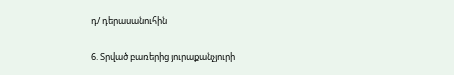դ/ դերասանուհին

6. Տրված բառերից յուրաքանչյուրի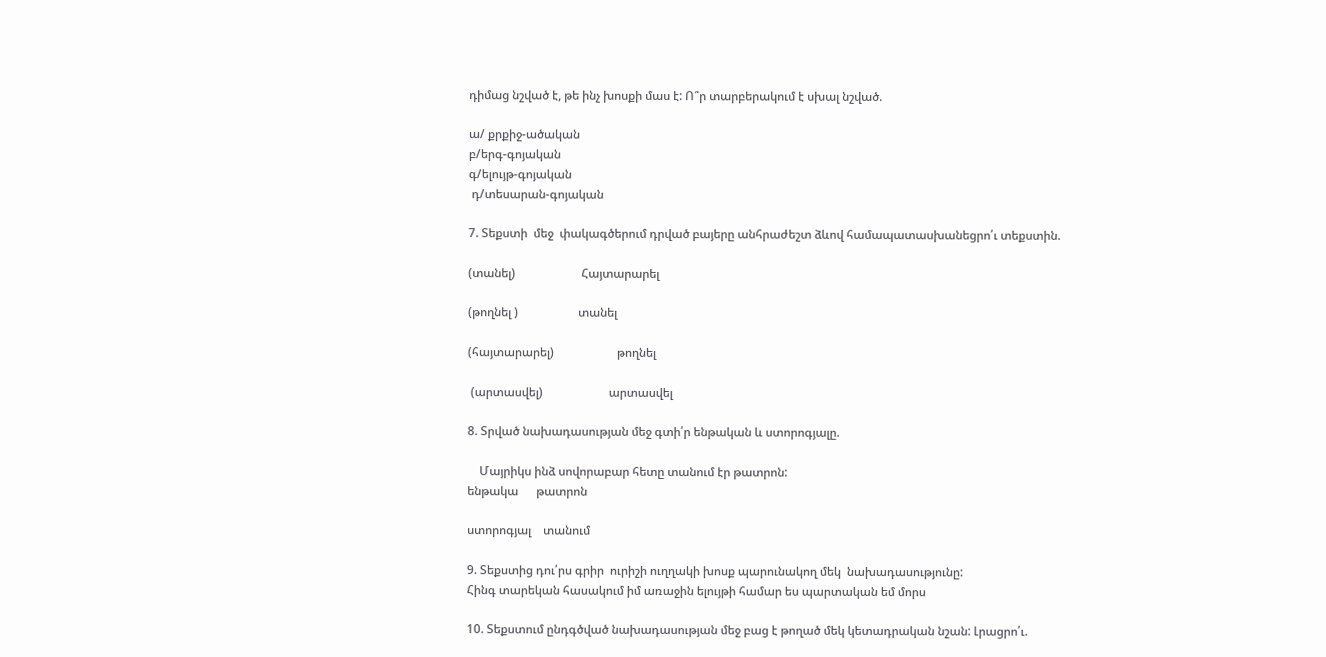դիմաց նշված է, թե ինչ խոսքի մաս է: Ո՞ր տարբերակում է սխալ նշված.

ա/ քրքիջ-ածական
բ/երգ-գոյական
գ/ելույթ-գոյական
 դ/տեսարան-գոյական

7. Տեքստի  մեջ  փակագծերում դրված բայերը անհրաժեշտ ձևով համապատասխանեցրո՛ւ տեքստին.

(տանել)                      Հայտարարել

(թողնել )                    տանել

(հայտարարել)                     թողնել

 (արտասվել)                      արտասվել

8. Տրված նախադասության մեջ գտի՛ր ենթական և ստորոգյալը.

    Մայրիկս ինձ սովորաբար հետը տանում էր թատրոն:
ենթակա      թատրոն

ստորոգյալ    տանում

9. Տեքստից դու՛րս գրիր  ուրիշի ուղղակի խոսք պարունակող մեկ  նախադասությունը:
Հինգ տարեկան հասակում իմ առաջին ելույթի համար ես պարտական եմ մորս

10. Տեքստում ընդգծված նախադասության մեջ բաց է թողած մեկ կետադրական նշան: Լրացրո՛ւ.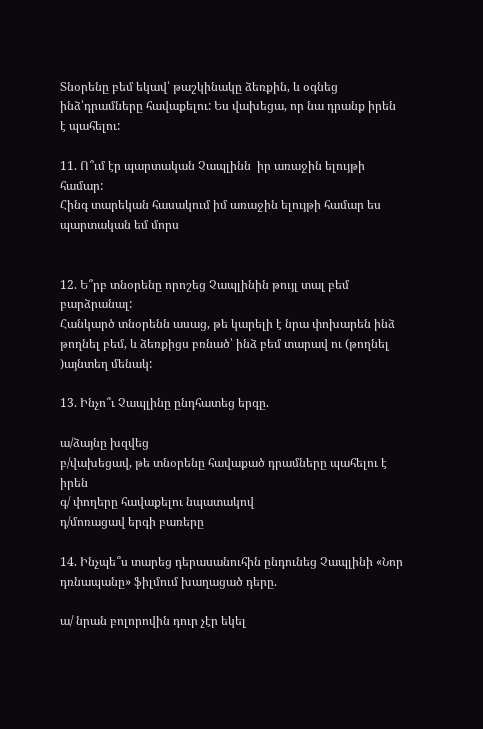Տնօրենը բեմ եկավ՝ թաշկինակը ձեռքին, և օգնեց ինձ՝դրամները հավաքելու: Ես վախեցա, որ նա դրանք իրեն է պահելու:

11. Ո՞ւմ էր պարտական Չապլինն  իր առաջին ելույթի համար:
Հինգ տարեկան հասակում իմ առաջին ելույթի համար ես պարտական եմ մորս


12. Ե՞րբ տնօրենը որոշեց Չապլինին թույլ տալ բեմ  բարձրանալ:
Հանկարծ տնօրենն ասաց, թե կարելի է նրա փոխարեն ինձ թողնել բեմ, և ձեռքիցս բռնած՝ ինձ բեմ տարավ ու (թողնել )այնտեղ մենակ:

13. Ինչո՞ւ Չապլինը ընդհատեց երգը.

ա/ձայնը խզվեց
բ/վախեցավ, թե տնօրենը հավաքած դրամները պահելու է իրեն
գ/ փողերը հավաքելու նպատակով
դ/մոռացավ երգի բառերը

14. Ինչպե՞ս տարեց դերասանուհին ընդունեց Չապլինի «Նոր դռնապանը» ֆիլմում խաղացած դերը.

ա/ նրան բոլորովին դուր չէր եկել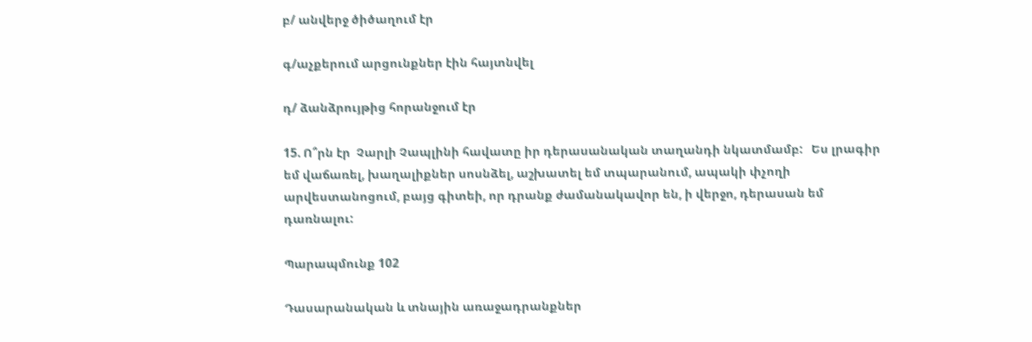բ/ անվերջ ծիծաղում էր

գ/աչքերում արցունքներ էին հայտնվել

դ/ ձանձրույթից հորանջում էր

15. Ո՞րն էր  Չարլի Չապլինի հավատը իր դերասանական տաղանդի նկատմամբ:   Ես լրագիր եմ վաճառել, խաղալիքներ սոսնձել, աշխատել եմ տպարանում, ապակի փչողի արվեստանոցում, բայց գիտեի, որ դրանք ժամանակավոր են, ի վերջո, դերասան եմ դառնալու:

Պարապմունք 102

Դասարանական և տնային առաջադրանքներ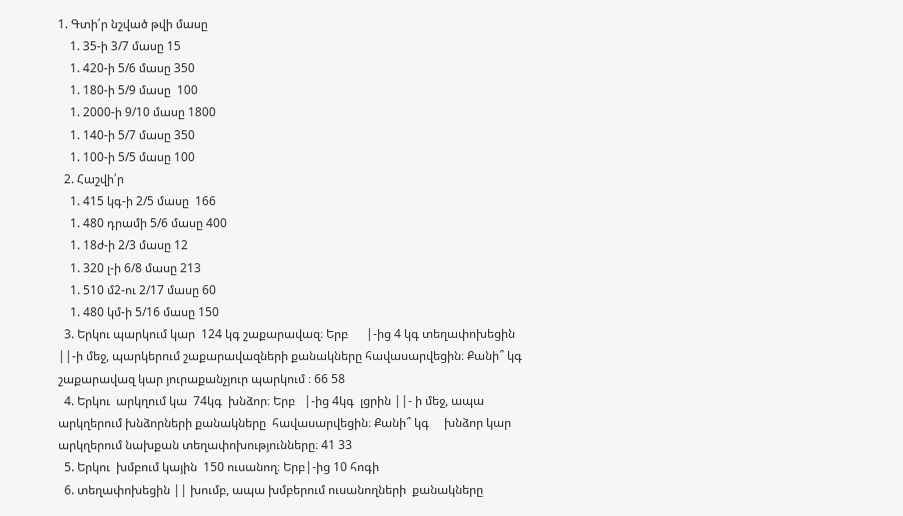1. Գտի՛ր նշված թվի մասը
    1. 35-ի 3/7 մասը 15
    1. 420-ի 5/6 մասը 350
    1. 180-ի 5/9 մասը  100
    1. 2000-ի 9/10 մասը 1800
    1. 140-ի 5/7 մասը 350
    1. 100-ի 5/5 մասը 100
  2. Հաշվի՛ր
    1. 415 կգ-ի 2/5 մասը  166
    1. 480 դրամի 5/6 մասը 400
    1. 18ժ-ի 2/3 մասը 12
    1. 320 լ-ի 6/8 մասը 213
    1. 510 մ2-ու 2/17 մասը 60
    1. 480 կմ-ի 5/16 մասը 150
  3. Երկու պարկում կար  124 կգ շաքարավազ։ Երբ      |-ից 4 կգ տեղափոխեցին ||-ի մեջ, պարկերում շաքարավազների քանակները հավասարվեցին։ Քանի՞ կգ շաքարավազ կար յուրաքանչյուր պարկում ։ 66 58
  4. Երկու  արկղում կա  74կգ  խնձոր։ Երբ   |-ից 4կգ  լցրին ||- ի մեջ, ապա արկղերում խնձորների քանակները  հավասարվեցին։ Քանի՞ կգ     խնձոր կար արկղերում նախքան տեղափոխությունները։ 41 33
  5. Երկու  խմբում կային  150 ուսանող։ Երբ|-ից 10 հոգի
  6. տեղափոխեցին || խումբ, ապա խմբերում ուսանողների  քանակները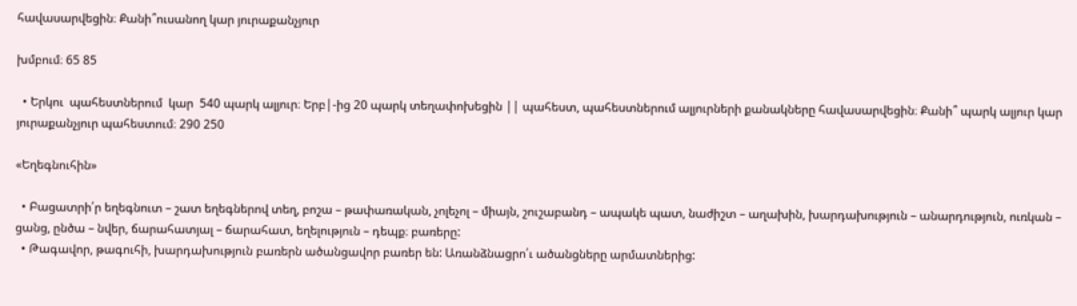հավասարվեցին։ Քանի՞ուսանող կար յուրաքանչյուր

խմբում։ 65 85

  • Երկու  պահեստներում  կար  540 պարկ ալյուր։ Երբ|-ից 20 պարկ տեղափոխեցին || պահեստ, պահեստներում ալյուրների քանակները հավասարվեցին։ Քանի՞ պարկ ալյուր կար յուրաքանչյուր պահեստում։ 290 250

«Եղեգնուհին»

  • Բացատրի՛ր եղեգնուտ – շատ եղեգներով տեղ, բոշա – թափառական, չոլեչոլ – միայն, շուշաբանդ – ապակե պատ, նաժիշտ – աղախին, խարդախություն – անարդություն, ուռկան – ցանց, ընծա – նվեր, ճարահատյալ – ճարահատ, եղելություն – դեպք։ բառերը:
  • Թագավոր, թագուհի, խարդախություն բառերն ածանցավոր բառեր են: Առանձնացրո՛ւ ածանցները արմատներից: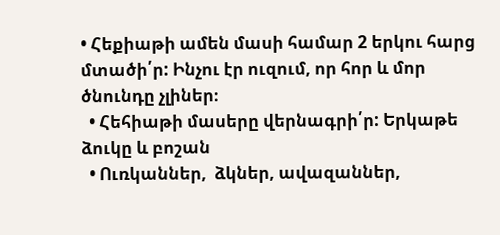• Հեքիաթի ամեն մասի համար 2 երկու հարց մտածի՛ր: Ինչու էր ուզում, որ հոր և մոր ծնունդը չլիներ։
  • Հեհիաթի մասերը վերնագրի՛ր: Երկաթե ձուկը և բոշան
  • Ուռկաններ,  ձկներ, ավազաններ,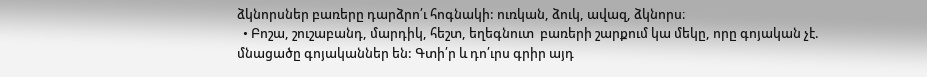ձկնորսներ բառերը դարձրո՛ւ հոգնակի: ուռկան, ձուկ, ավազ, ձկնորս։
  • Բոշա, շուշաբանդ, մարդիկ, հեշտ, եղեգնուտ  բառերի շարքում կա մեկը, որը գոյական չէ. մնացածը գոյականներ են: Գտի՛ր և դո՛ւրս գրիր այդ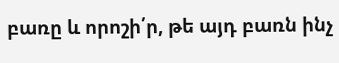բառը և որոշի՛ր, թե այդ բառն ինչ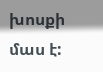խոսքի մաս է: